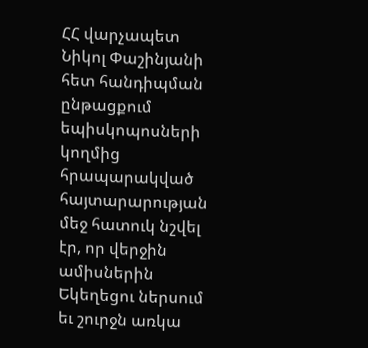ՀՀ վարչապետ Նիկոլ Փաշինյանի հետ հանդիպման ընթացքում եպիսկոպոսների կողմից հրապարակված հայտարարության մեջ հատուկ նշվել էր, որ վերջին ամիսներին Եկեղեցու ներսում եւ շուրջն առկա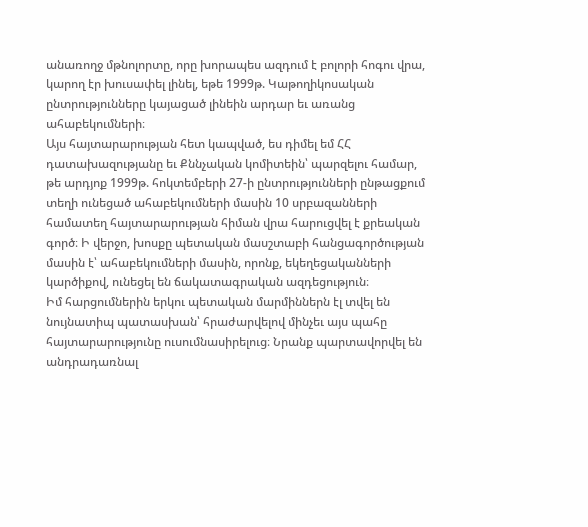անառողջ մթնոլորտը, որը խորապես ազդում է բոլորի հոգու վրա, կարող էր խուսափել լինել, եթե 1999թ. Կաթողիկոսական ընտրությունները կայացած լինեին արդար եւ առանց ահաբեկումների։
Այս հայտարարության հետ կապված, ես դիմել եմ ՀՀ դատախազությանը եւ Քննչական կոմիտեին՝ պարզելու համար, թե արդյոք 1999թ. հոկտեմբերի 27-ի ընտրությունների ընթացքում տեղի ունեցած ահաբեկումների մասին 10 սրբազանների համատեղ հայտարարության հիման վրա հարուցվել է քրեական գործ։ Ի վերջո, խոսքը պետական մասշտաբի հանցագործության մասին է՝ ահաբեկումների մասին, որոնք, եկեղեցականների կարծիքով, ունեցել են ճակատագրական ազդեցություն։
Իմ հարցումներին երկու պետական մարմիններն էլ տվել են նույնատիպ պատասխան՝ հրաժարվելով մինչեւ այս պահը հայտարարությունը ուսումնասիրելուց։ Նրանք պարտավորվել են անդրադառնալ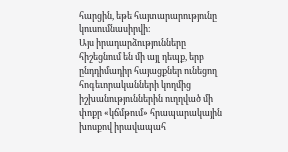հարցին, եթե հայտարարությունը կուսումնասիրվի։
Այս իրադարձությունները հիշեցնում են մի այլ դեպք, երբ ընդդիմադիր հայացքներ ունեցող հոգեւորականների կողմից իշխանություններին ուղղված մի փոքր «կճմթում» հրապարակային խոսքով իրավապահ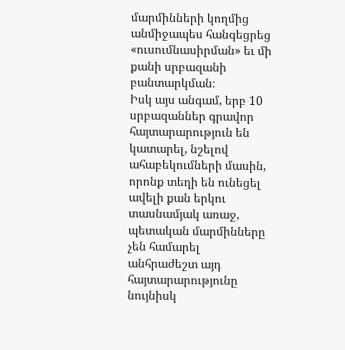մարմինների կողմից անմիջապես հանգեցրեց «ուսումնասիրման» եւ մի քանի սրբազանի բանտարկման։
Իսկ այս անգամ, երբ 10 սրբազաններ գրավոր հայտարարություն են կատարել, նշելով ահաբեկումների մասին, որոնք տեղի են ունեցել ավելի քան երկու տասնամյակ առաջ, պետական մարմինները չեն համարել անհրաժեշտ այդ հայտարարությունը նույնիսկ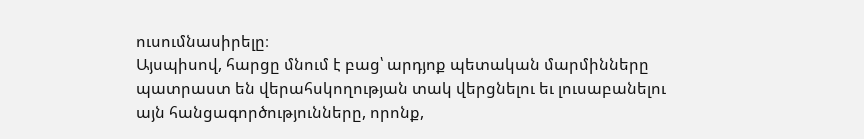ուսումնասիրելը։
Այսպիսով, հարցը մնում է բաց՝ արդյոք պետական մարմինները պատրաստ են վերահսկողության տակ վերցնելու եւ լուսաբանելու այն հանցագործությունները, որոնք,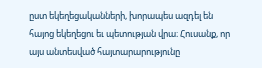ըստ եկեղեցականների, խորապես ազդել են հայոց եկեղեցու եւ պետության վրա։ Հուսանք, որ այս անտեսված հայտարարությունը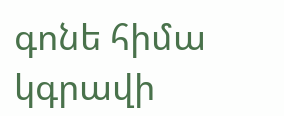գոնե հիմա կգրավի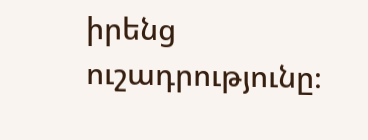իրենց ուշադրությունը։